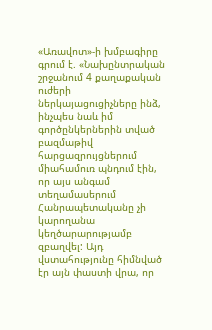«Առավոտ»-ի խմբագիրը գրում է. «Նախընտրական շրջանում 4 քաղաքական ուժերի ներկայացուցիչները ինձ, ինչպես նաև իմ գործընկերներին տված բազմաթիվ հարցազրույցներում միահամուռ պնդում էին, որ այս անգամ տեղամասերում Հանրապետականը չի կարողանա կեղծարարությամբ զբաղվել: Այդ վստահությունը հիմնված էր այն փաստի վրա, որ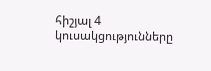հիշյալ 4 կուսակցությունները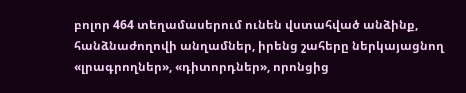բոլոր 464 տեղամասերում ունեն վստահված անձինք, հանձնաժողովի անղամներ, իրենց շահերը ներկայացնող «լրագրողներ», «դիտորդներ», որոնցից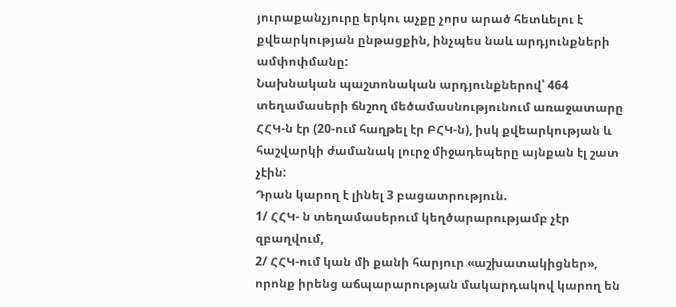յուրաքանչյուրը երկու աչքը չորս արած հետևելու է քվեարկության ընթացքին, ինչպես նաև արդյունքների ամփոփմանը:
Նախնական պաշտոնական արդյունքներով՝ 464 տեղամասերի ճնշող մեծամասնությունում առաջատարը ՀՀԿ-ն էր (20-ում հաղթել էր ԲՀԿ-ն), իսկ քվեարկության և հաշվարկի ժամանակ լուրջ միջադեպերը այնքան էլ շատ չէին:
Դրան կարող է լինել 3 բացատրություն.
1/ ՀՀԿ- ն տեղամասերում կեղծարարությամբ չէր զբաղվում,
2/ ՀՀԿ-ում կան մի քանի հարյուր «աշխատակիցներ», որոնք իրենց աճպարարության մակարդակով կարող են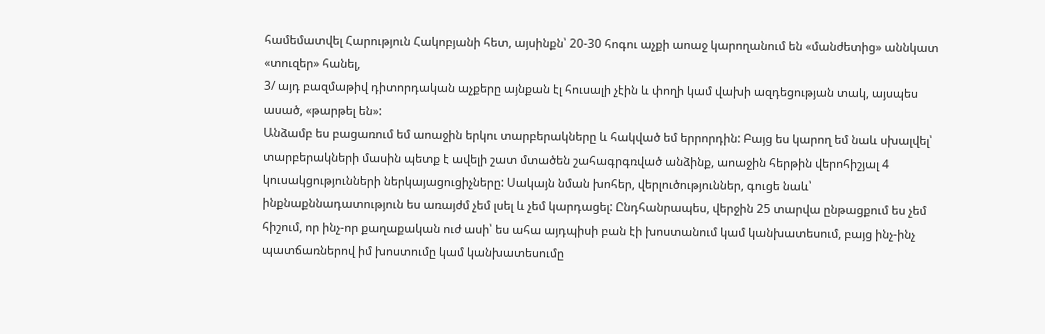համեմատվել Հարություն Հակոբյանի հետ, այսինքն՝ 20-30 հոգու աչքի աոաջ կարողանում են «մանժետից» աննկատ «տուզեր» հանել,
3/ այդ բազմաթիվ դիտորդական աչքերը այնքան էլ հուսալի չէին և փողի կամ վախի ազդեցության տակ, այսպես ասած, «թարթել են»:
Անձամբ ես բացառում եմ աոաջին երկու տարբերակները և հակված եմ երրորդին: Բայց ես կարող եմ նաև սխալվել՝ տարբերակների մասին պետք է ավելի շատ մտածեն շահագրգռված անձինք, աոաջին հերթին վերոհիշյալ 4 կուսակցությունների ներկայացուցիչները: Սակայն նման խոհեր, վերլուծություններ, գուցե նաև՝ ինքնաքննադատություն ես առայժմ չեմ լսել և չեմ կարդացել: Ընդհանրապես, վերջին 25 տարվա ընթացքում ես չեմ հիշում, որ ինչ-որ քաղաքական ուժ ասի՝ ես ահա այդպիսի բան էի խոստանում կամ կանխատեսում, բայց ինչ-ինչ պատճառներով իմ խոստումը կամ կանխատեսումը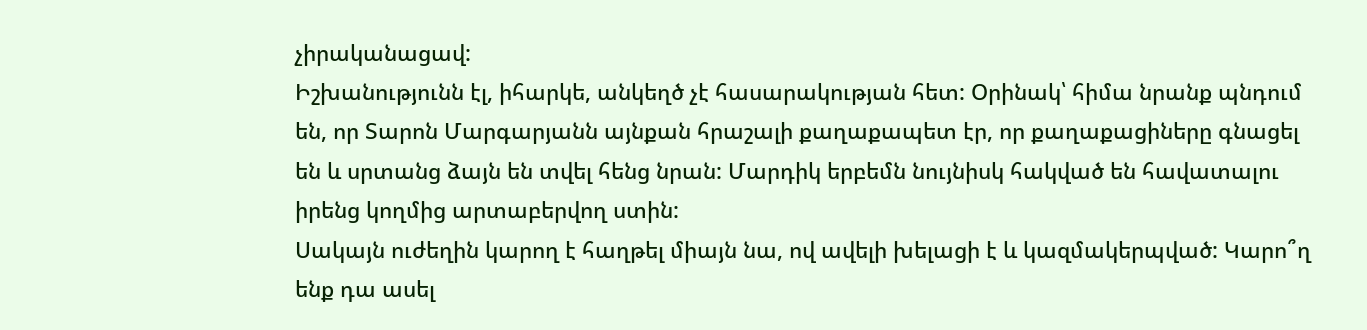չիրականացավ:
Իշխանությունն էլ, իհարկե, անկեղծ չէ հասարակության հետ: Օրինակ՝ հիմա նրանք պնդում են, որ Տարոն Մարգարյանն այնքան հրաշալի քաղաքապետ էր, որ քաղաքացիները գնացել են և սրտանց ձայն են տվել հենց նրան: Մարդիկ երբեմն նույնիսկ հակված են հավատալու իրենց կողմից արտաբերվող ստին:
Սակայն ուժեղին կարող է հաղթել միայն նա, ով ավելի խելացի է և կազմակերպված: Կարո՞ղ ենք դա ասել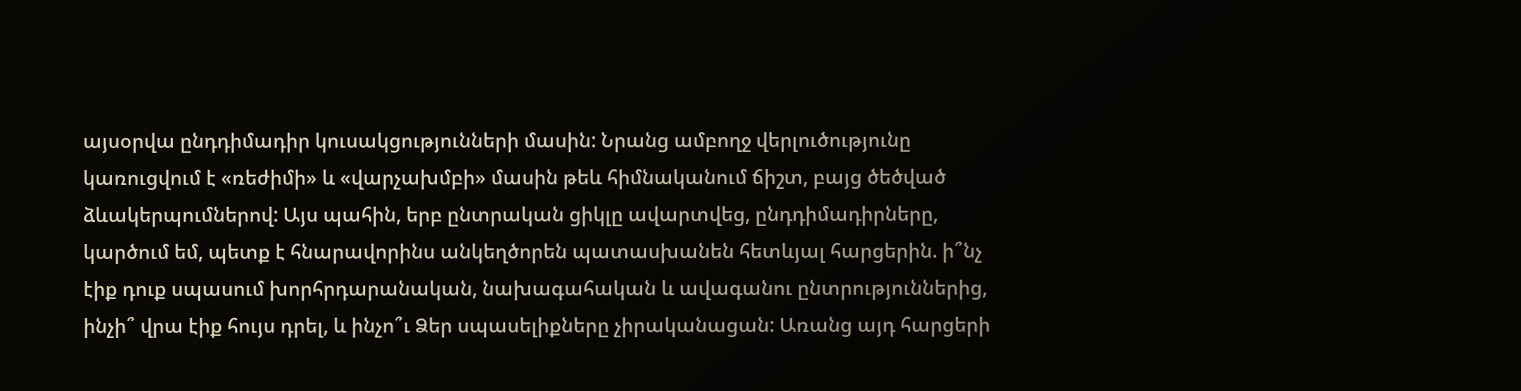այսօրվա ընդդիմադիր կուսակցությունների մասին: Նրանց ամբողջ վերլուծությունը կառուցվում է «ռեժիմի» և «վարչախմբի» մասին թեև հիմնականում ճիշտ, բայց ծեծված ձևակերպումներով: Այս պահին, երբ ընտրական ցիկլը ավարտվեց, ընդդիմադիրները, կարծում եմ, պետք է հնարավորինս անկեղծորեն պատասխանեն հետևյալ հարցերին. ի՞նչ էիք դուք սպասում խորհրդարանական, նախագահական և ավագանու ընտրություններից, ինչի՞ վրա էիք հույս դրել, և ինչո՞ւ Ձեր սպասելիքները չիրականացան: Առանց այդ հարցերի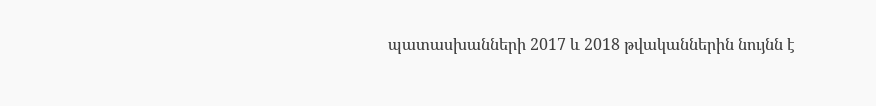պատասխանների 2017 և 2018 թվականներին նույնն է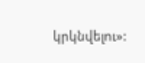կրկնվելու»: